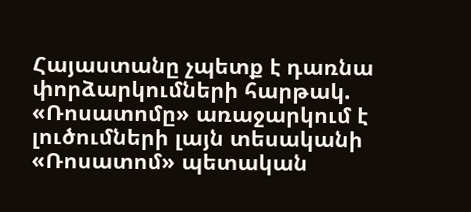Հայաստանը չպետք է դառնա փորձարկումների հարթակ. «Ռոսատոմը» առաջարկում է լուծումների լայն տեսականի
«Ռոսատոմ» պետական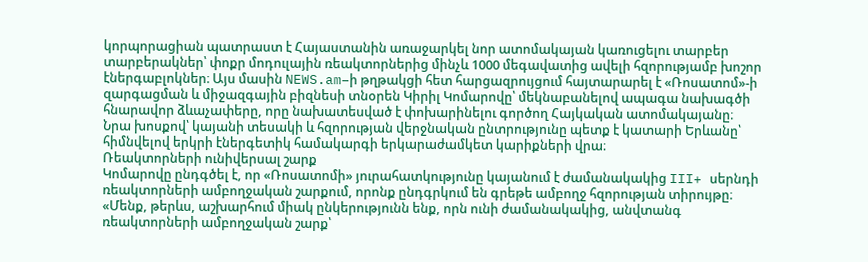կորպորացիան պատրաստ է Հայաստանին առաջարկել նոր ատոմակայան կառուցելու տարբեր տարբերակներ՝ փոքր մոդուլային ռեակտորներից մինչև 1000 մեգավատից ավելի հզորությամբ խոշոր էներգաբլոկներ։ Այս մասին NEWS.am–ի թղթակցի հետ հարցազրույցում հայտարարել է «Ռոսատոմ»-ի զարգացման և միջազգային բիզնեսի տնօրեն Կիրիլ Կոմարովը՝ մեկնաբանելով ապագա նախագծի հնարավոր ձևաչափերը, որը նախատեսված է փոխարինելու գործող Հայկական ատոմակայանը։
Նրա խոսքով՝ կայանի տեսակի և հզորության վերջնական ընտրությունը պետք է կատարի Երևանը՝ հիմնվելով երկրի էներգետիկ համակարգի երկարաժամկետ կարիքների վրա։
Ռեակտորների ունիվերսալ շարք
Կոմարովը ընդգծել է, որ «Ռոսատոմի» յուրահատկությունը կայանում է ժամանակակից III+ սերնդի ռեակտորների ամբողջական շարքում, որոնք ընդգրկում են գրեթե ամբողջ հզորության տիրույթը։
«Մենք, թերևս, աշխարհում միակ ընկերությունն ենք, որն ունի ժամանակակից, անվտանգ ռեակտորների ամբողջական շարք՝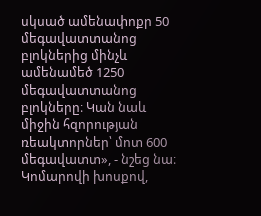սկսած ամենափոքր 50 մեգավատտանոց բլոկներից մինչև ամենամեծ 1250 մեգավատտանոց բլոկները։ Կան նաև միջին հզորության ռեակտորներ՝ մոտ 600 մեգավատտ», - նշեց նա։
Կոմարովի խոսքով,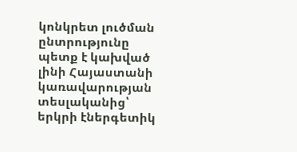կոնկրետ լուծման ընտրությունը պետք է կախված լինի Հայաստանի կառավարության տեսլականից՝ երկրի էներգետիկ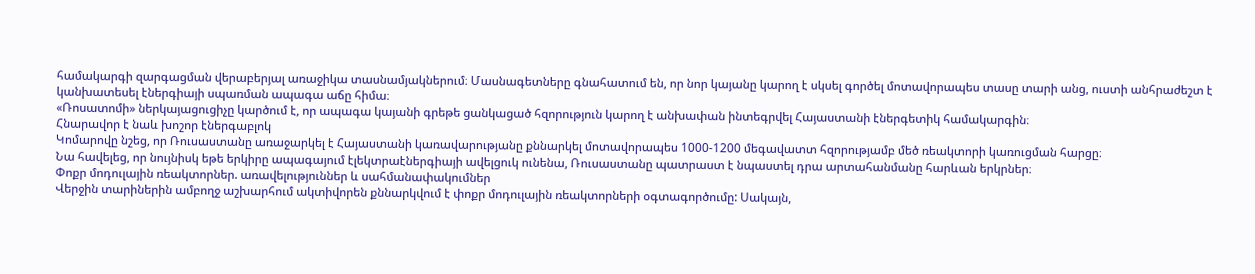համակարգի զարգացման վերաբերյալ առաջիկա տասնամյակներում։ Մասնագետները գնահատում են, որ նոր կայանը կարող է սկսել գործել մոտավորապես տասը տարի անց, ուստի անհրաժեշտ է կանխատեսել էներգիայի սպառման ապագա աճը հիմա։
«Ռոսատոմի» ներկայացուցիչը կարծում է, որ ապագա կայանի գրեթե ցանկացած հզորություն կարող է անխափան ինտեգրվել Հայաստանի էներգետիկ համակարգին։
Հնարավոր է նաև խոշոր էներգաբլոկ
Կոմարովը նշեց, որ Ռուսաստանը առաջարկել է Հայաստանի կառավարությանը քննարկել մոտավորապես 1000-1200 մեգավատտ հզորությամբ մեծ ռեակտորի կառուցման հարցը։
Նա հավելեց, որ նույնիսկ եթե երկիրը ապագայում էլեկտրաէներգիայի ավելցուկ ունենա, Ռուսաստանը պատրաստ է նպաստել դրա արտահանմանը հարևան երկրներ։
Փոքր մոդուլային ռեակտորներ. առավելություններ և սահմանափակումներ
Վերջին տարիներին ամբողջ աշխարհում ակտիվորեն քննարկվում է փոքր մոդուլային ռեակտորների օգտագործումը: Սակայն,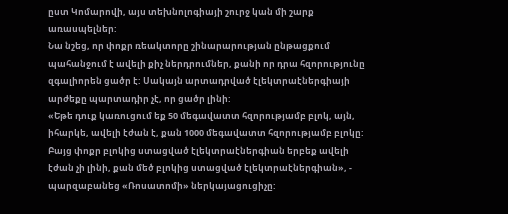ըստ Կոմարովի, այս տեխնոլոգիայի շուրջ կան մի շարք առասպելներ:
Նա նշեց, որ փոքր ռեակտորը շինարարության ընթացքում պահանջում է ավելի քիչ ներդրումներ, քանի որ դրա հզորությունը զգալիորեն ցածր է: Սակայն արտադրված էլեկտրաէներգիայի արժեքը պարտադիր չէ, որ ցածր լինի:
«Եթե դուք կառուցում եք 50 մեգավատտ հզորությամբ բլոկ, այն, իհարկե, ավելի էժան է, քան 1000 մեգավատտ հզորությամբ բլոկը: Բայց փոքր բլոկից ստացված էլեկտրաէներգիան երբեք ավելի էժան չի լինի, քան մեծ բլոկից ստացված էլեկտրաէներգիան», - պարզաբանեց «Ռոսատոմի» ներկայացուցիչը: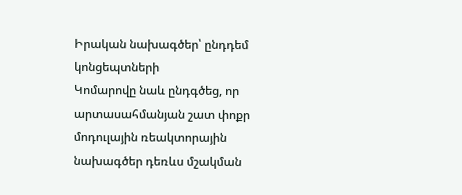Իրական նախագծեր՝ ընդդեմ կոնցեպտների
Կոմարովը նաև ընդգծեց, որ արտասահմանյան շատ փոքր մոդուլային ռեակտորային նախագծեր դեռևս մշակման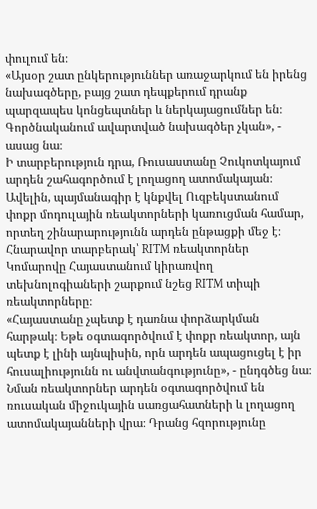փուլում են։
«Այսօր շատ ընկերություններ առաջարկում են իրենց նախագծերը, բայց շատ դեպքերում դրանք պարզապես կոնցեպտներ և ներկայացումներ են։ Գործնականում ավարտված նախագծեր չկան», - ասաց նա։
Ի տարբերություն դրա, Ռուսաստանը Չուկոտկայում արդեն շահագործում է լողացող ատոմակայան։ Ավելին, պայմանագիր է կնքվել Ուզբեկստանում փոքր մոդուլային ռեակտորների կառուցման համար, որտեղ շինարարությունն արդեն ընթացքի մեջ է։
Հնարավոր տարբերակ՝ RITM ռեակտորներ
Կոմարովը Հայաստանում կիրառվող տեխնոլոգիաների շարքում նշեց RITM տիպի ռեակտորները։
«Հայաստանը չպետք է դառնա փորձարկման հարթակ։ Եթե օգտագործվում է փոքր ռեակտոր, այն պետք է լինի այնպիսին, որն արդեն ապացուցել է իր հուսալիությունն ու անվտանգությունը», - ընդգծեց նա։
Նման ռեակտորներ արդեն օգտագործվում են ռուսական միջուկային սառցահատների և լողացող ատոմակայանների վրա։ Դրանց հզորությունը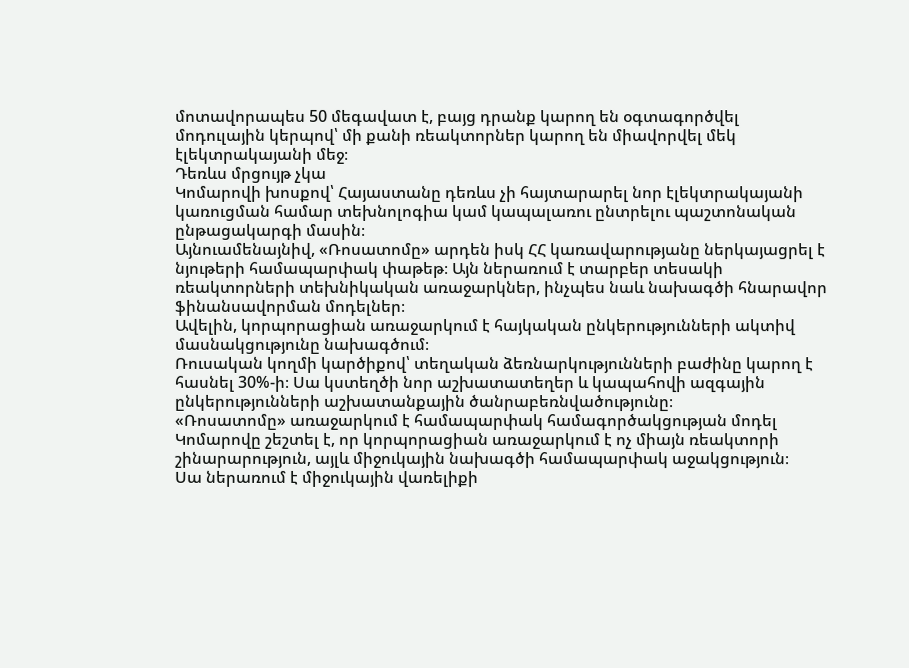մոտավորապես 50 մեգավատ է, բայց դրանք կարող են օգտագործվել մոդուլային կերպով՝ մի քանի ռեակտորներ կարող են միավորվել մեկ էլեկտրակայանի մեջ։
Դեռևս մրցույթ չկա
Կոմարովի խոսքով՝ Հայաստանը դեռևս չի հայտարարել նոր էլեկտրակայանի կառուցման համար տեխնոլոգիա կամ կապալառու ընտրելու պաշտոնական ընթացակարգի մասին։
Այնուամենայնիվ, «Ռոսատոմը» արդեն իսկ ՀՀ կառավարությանը ներկայացրել է նյութերի համապարփակ փաթեթ։ Այն ներառում է տարբեր տեսակի ռեակտորների տեխնիկական առաջարկներ, ինչպես նաև նախագծի հնարավոր ֆինանսավորման մոդելներ։
Ավելին, կորպորացիան առաջարկում է հայկական ընկերությունների ակտիվ մասնակցությունը նախագծում։
Ռուսական կողմի կարծիքով՝ տեղական ձեռնարկությունների բաժինը կարող է հասնել 30%-ի։ Սա կստեղծի նոր աշխատատեղեր և կապահովի ազգային ընկերությունների աշխատանքային ծանրաբեռնվածությունը։
«Ռոսատոմը» առաջարկում է համապարփակ համագործակցության մոդել
Կոմարովը շեշտել է, որ կորպորացիան առաջարկում է ոչ միայն ռեակտորի շինարարություն, այլև միջուկային նախագծի համապարփակ աջակցություն։
Սա ներառում է միջուկային վառելիքի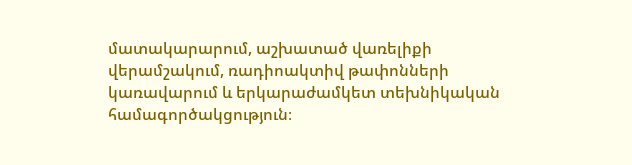մատակարարում, աշխատած վառելիքի վերամշակում, ռադիոակտիվ թափոնների կառավարում և երկարաժամկետ տեխնիկական համագործակցություն։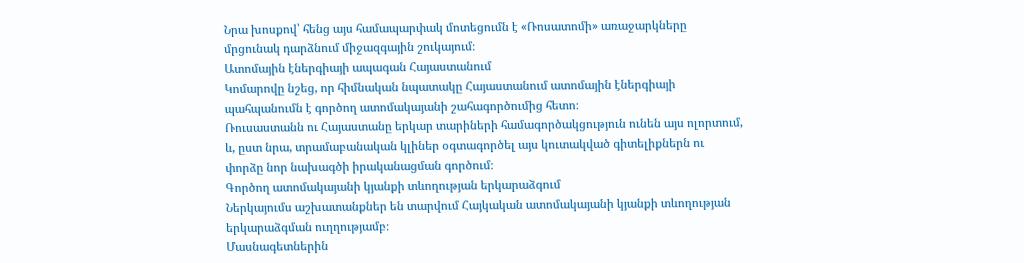Նրա խոսքով՝ հենց այս համապարփակ մոտեցումն է «Ռոսատոմի» առաջարկները մրցունակ դարձնում միջազգային շուկայում։
Ատոմային էներգիայի ապագան Հայաստանում
Կոմարովը նշեց, որ հիմնական նպատակը Հայաստանում ատոմային էներգիայի պահպանումն է գործող ատոմակայանի շահագործումից հետո։
Ռուսաստանն ու Հայաստանը երկար տարիների համագործակցություն ունեն այս ոլորտում, և, ըստ նրա, տրամաբանական կլիներ օգտագործել այս կուտակված գիտելիքներն ու փորձը նոր նախագծի իրականացման գործում։
Գործող ատոմակայանի կյանքի տևողության երկարաձգում
Ներկայումս աշխատանքներ են տարվում Հայկական ատոմակայանի կյանքի տևողության երկարաձգման ուղղությամբ։
Մասնագետներին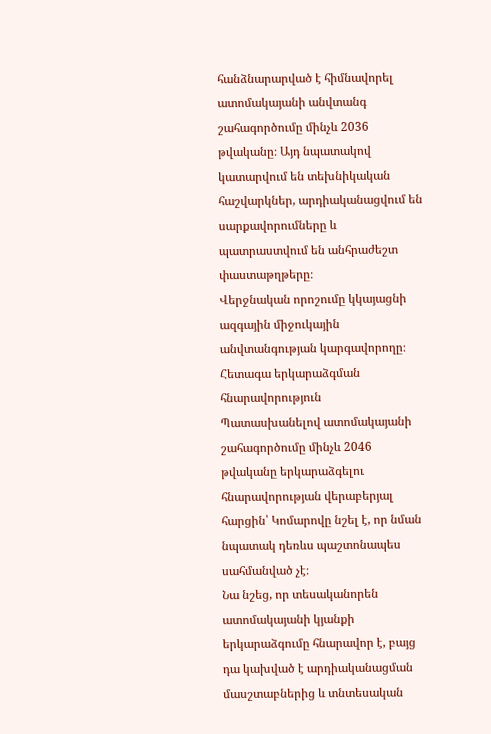հանձնարարված է հիմնավորել ատոմակայանի անվտանգ շահագործումը մինչև 2036 թվականը։ Այդ նպատակով կատարվում են տեխնիկական հաշվարկներ, արդիականացվում են սարքավորումները և պատրաստվում են անհրաժեշտ փաստաթղթերը։
Վերջնական որոշումը կկայացնի ազգային միջուկային անվտանգության կարգավորողը։
Հետագա երկարաձգման հնարավորություն
Պատասխանելով ատոմակայանի շահագործումը մինչև 2046 թվականը երկարաձգելու հնարավորության վերաբերյալ հարցին՝ Կոմարովը նշել է, որ նման նպատակ դեռևս պաշտոնապես սահմանված չէ։
Նա նշեց, որ տեսականորեն ատոմակայանի կյանքի երկարաձգումը հնարավոր է, բայց դա կախված է արդիականացման մասշտաբներից և տնտեսական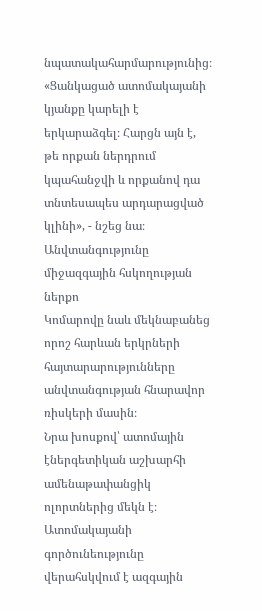նպատակահարմարությունից։
«Ցանկացած ատոմակայանի կյանքը կարելի է երկարաձգել։ Հարցն այն է, թե որքան ներդրում կպահանջվի և որքանով դա տնտեսապես արդարացված կլինի», - նշեց նա։
Անվտանգությունը միջազգային հսկողության ներքո
Կոմարովը նաև մեկնաբանեց որոշ հարևան երկրների հայտարարությունները անվտանգության հնարավոր ռիսկերի մասին։
Նրա խոսքով՝ ատոմային էներգետիկան աշխարհի ամենաթափանցիկ ոլորտներից մեկն է։
Ատոմակայանի գործունեությունը վերահսկվում է ազգային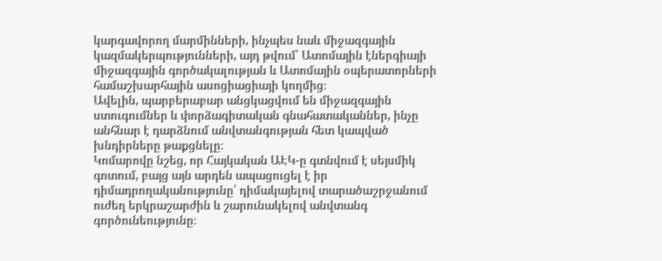կարգավորող մարմինների, ինչպես նաև միջազգային կազմակերպությունների, այդ թվում՝ Ատոմային էներգիայի միջազգային գործակալության և Ատոմային օպերատորների համաշխարհային ասոցիացիայի կողմից։
Ավելին, պարբերաբար անցկացվում են միջազգային ստուգումներ և փորձագիտական գնահատականներ, ինչը անհնար է դարձնում անվտանգության հետ կապված խնդիրները թաքցնելը։
Կոմարովը նշեց, որ Հայկական ԱԷԿ-ը գտնվում է սեյսմիկ գոտում, բայց այն արդեն ապացուցել է իր դիմադրողականությունը՝ դիմակայելով տարածաշրջանում ուժեղ երկրաշարժին և շարունակելով անվտանգ գործունեությունը։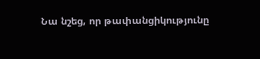Նա նշեց, որ թափանցիկությունը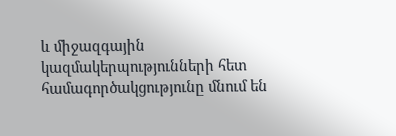և միջազգային կազմակերպությունների հետ համագործակցությունը մնում են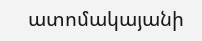ատոմակայանի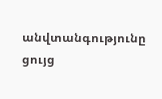անվտանգությունը ցույց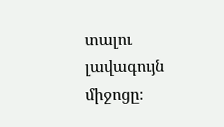տալու լավագույն միջոցը։